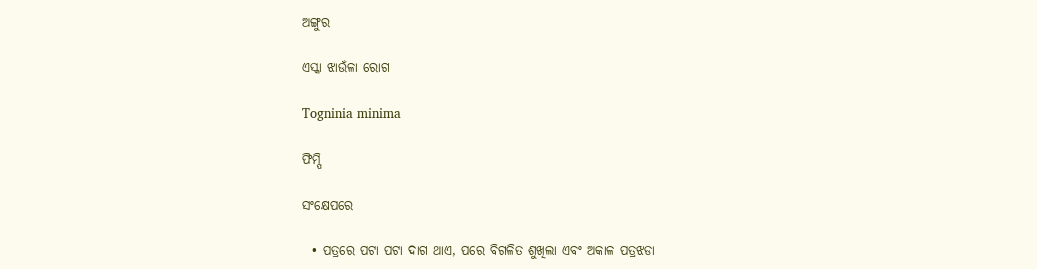ଅଙ୍ଗୁର

ଏସ୍କା ଝାଉଁଳା ରୋଗ

Togninia minima

ଫିମ୍ପି

ସଂକ୍ଷେପରେ

  • ପତ୍ରରେ ପଟା ପଟା ଦାଗ ଥାଏ, ପରେ ବିଗଳିତ ଶୁଖିଲା ଏବଂ ଅକାଳ ପତ୍ରଝଡା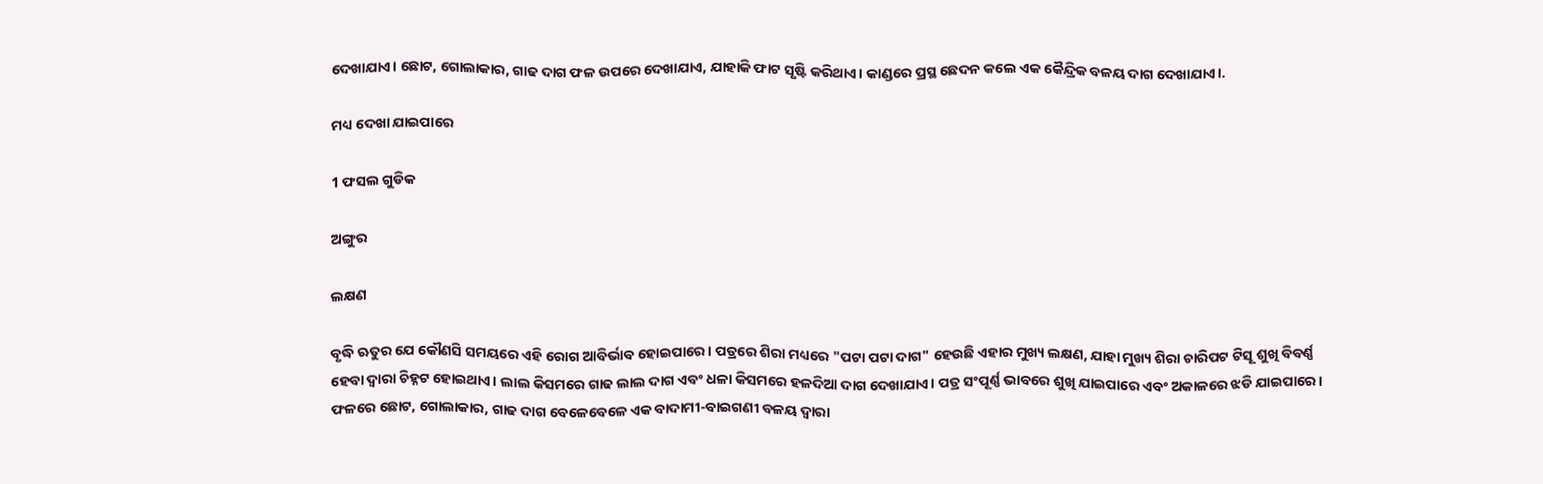ଦେଖାଯାଏ। ଛୋଟ, ଗୋଲାକାର, ଗାଢ ଦାଗ ଫଳ ଉପରେ ଦେଖାଯାଏ, ଯାହାକି ଫାଟ ସୃଷ୍ଟି କରିଥାଏ। କାଣ୍ଡରେ ପ୍ରସ୍ଥ ଛେଦନ କଲେ ଏକ କୈନ୍ଦ୍ରିକ ବଳୟ ଦାଗ ଦେଖାଯାଏ।.

ମଧ୍ୟ ଦେଖା ଯାଇପାରେ

1 ଫସଲ ଗୁଡିକ

ଅଙ୍ଗୁର

ଲକ୍ଷଣ

ବୃଦ୍ଧି ଋତୁର ଯେ କୌଣସି ସମୟରେ ଏହି ରୋଗ ଆବିର୍ଭାବ ହୋଇପାରେ। ପତ୍ରରେ ଶିରା ମଧ୍ୟରେ "ପଟା ପଟା ଦାଗ" ହେଉଛି ଏହାର ମୁଖ୍ୟ ଲକ୍ଷଣ, ଯାହା ମୁଖ୍ୟ ଶିରା ଚାରିପଟ ଟିସୂ ଶୁଖି ବିବର୍ଣ୍ଣ ହେବା ଦ୍ଵାରା ଚିହ୍ନଟ ହୋଇଥାଏ। ଲାଲ କିସମରେ ଗାଢ ଲାଲ ଦାଗ ଏବଂ ଧଳା କିସମରେ ହଳଦିଆ ଦାଗ ଦେଖାଯାଏ। ପତ୍ର ସଂପୂର୍ଣ୍ଣ ଭାବରେ ଶୁଖି ଯାଇପାରେ ଏବଂ ଅକାଳରେ ଝଡି ଯାଇପାରେ। ଫଳରେ ଛୋଟ, ଗୋଲାକାର, ଗାଢ ଦାଗ ବେଳେବେଳେ ଏକ ବାଦାମୀ-ବାଇଗଣୀ ବଳୟ ଦ୍ଵାରା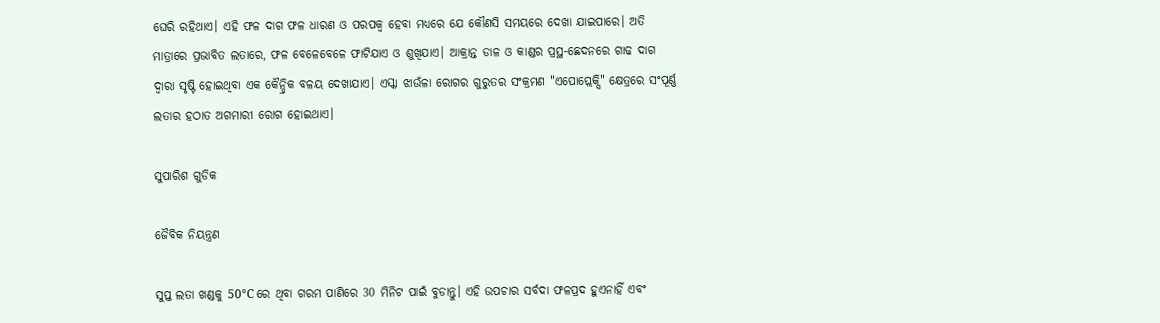ଘେରି ରହିଥାଏ। ଏହି ଫଳ ଦାଗ ଫଳ ଧାରଣ ଓ ପରପକ୍ଵ ହେବା ମଧ୍ୟରେ ଯେ କୌଣସି ସମୟରେ ଦେଖା ଯାଇପାରେ। ଅତି ମାତ୍ରାରେ ପ୍ରଭାବିତ ଲତାରେ, ଫଳ ବେଳେବେଳେ ଫାଟିଯାଏ ଓ ଶୁଖିଯାଏ। ଆକ୍ରାନ୍ତ ଡାଳ ଓ କାଣ୍ଡର ପ୍ରସ୍ଥ-ଛେଦନରେ ଗାଢ ଦାଗ ଦ୍ଵାରା ସୃଷ୍ଟି ହୋଇଥିବା ଏକ କୈନ୍ଦ୍ରିକ ବଳୟ ଦେଖାଯାଏ। ଏସ୍କା ଝାଉଁଳା ରୋଗର ଗୁରୁତର ସଂକ୍ରମଣ "ଏପୋପ୍ଲେକ୍ସି" କ୍ଷେତ୍ରରେ ସଂପୂର୍ଣ୍ଣ ଲତାର ହଠାତ ଅଗମାରୀ ରୋଗ ହୋଇଥାଏ।

ସୁପାରିଶ ଗୁଡିକ

ଜୈବିକ ନିୟନ୍ତ୍ରଣ

ସୁପ୍ତ ଲତା ଖଣ୍ଡକୁ 50°C ରେ ଥିବା ଗରମ ପାଣିରେ 30 ମିନିଟ ପାଇଁ ବୁଡାନ୍ତୁ। ଏହି ଉପଚାର ସର୍ବଦା ଫଳପ୍ରଦ ହୁଏନାହିଁ ଏବଂ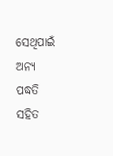ସେଥିପାଇଁ ଅନ୍ୟ ପଦ୍ଧତି ସହିତ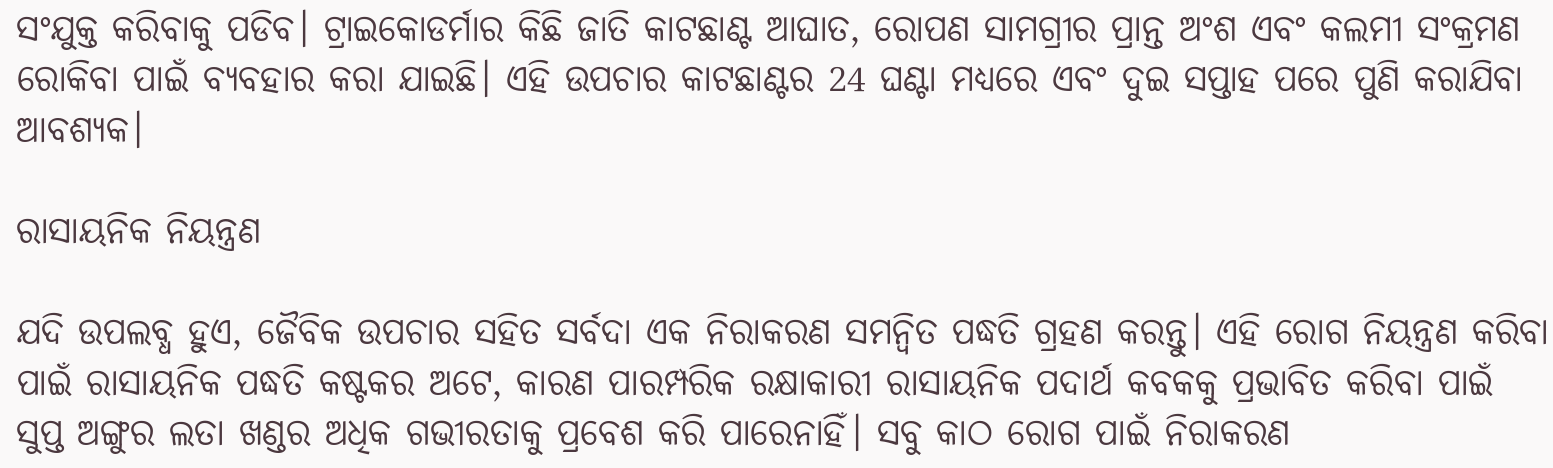ସଂଯୁକ୍ତ କରିବାକୁ ପଡିବ। ଟ୍ରାଇକୋଡର୍ମାର କିଛି ଜାତି କାଟଛାଣ୍ଟ ଆଘାତ, ରୋପଣ ସାମଗ୍ରୀର ପ୍ରାନ୍ତ ଅଂଶ ଏବଂ କଲମୀ ସଂକ୍ରମଣ ରୋକିବା ପାଇଁ ବ୍ୟବହାର କରା ଯାଇଛି। ଏହି ଉପଚାର କାଟଛାଣ୍ଟର 24 ଘଣ୍ଟା ମଧ୍ୟରେ ଏବଂ ଦୁଇ ସପ୍ତାହ ପରେ ପୁଣି କରାଯିବା ଆବଶ୍ୟକ।

ରାସାୟନିକ ନିୟନ୍ତ୍ରଣ

ଯଦି ଉପଲବ୍ଧ ହୁଏ, ଜୈବିକ ଉପଚାର ସହିତ ସର୍ବଦା ଏକ ନିରାକରଣ ସମନ୍ଵିତ ପଦ୍ଧତି ଗ୍ରହଣ କରନ୍ତୁ। ଏହି ରୋଗ ନିୟନ୍ତ୍ରଣ କରିବା ପାଇଁ ରାସାୟନିକ ପଦ୍ଧତି କଷ୍ଟକର ଅଟେ, କାରଣ ପାରମ୍ପରିକ ରକ୍ଷାକାରୀ ରାସାୟନିକ ପଦାର୍ଥ କବକକୁ ପ୍ରଭାବିତ କରିବା ପାଇଁ ସୁପ୍ତ ଅଙ୍ଗୁର ଲତା ଖଣ୍ଡର ଅଧିକ ଗଭୀରତାକୁ ପ୍ରବେଶ କରି ପାରେନାହିଁ। ସବୁ କାଠ ରୋଗ ପାଇଁ ନିରାକରଣ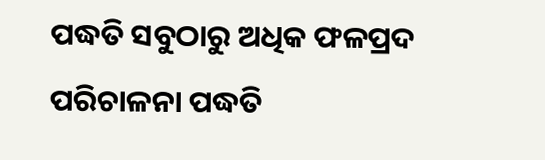ପଦ୍ଧତି ସବୁଠାରୁ ଅଧିକ ଫଳପ୍ରଦ ପରିଚାଳନା ପଦ୍ଧତି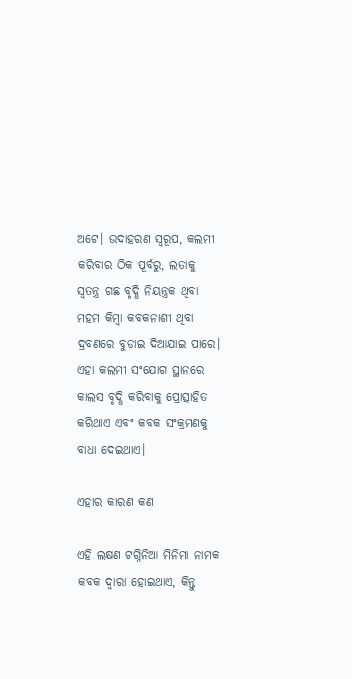ଅଟେ। ଉଦାହରଣ ସ୍ୱରୂପ, କଲମୀ କରିବାର ଠିକ ପୂର୍ବରୁ, ଲତାକୁ ସ୍ଵତନ୍ତ୍ର ଗଛ ବୃଦ୍ଧି ନିୟନ୍ତ୍ରକ ଥିବା ମହମ କିମ୍ବା କବକନାଶୀ ଥିବା ଦ୍ରବଣରେ ବୁଡାଇ ଦିଆଯାଇ ପାରେ। ଏହା କଲମୀ ସଂଯୋଗ ସ୍ଥାନରେ କାଲସ ବୃଦ୍ଧି କରିବାକୁ ପ୍ରୋତ୍ସାହିତ କରିଥାଏ ଏବଂ କବକ ସଂକ୍ରମଣକୁ ବାଧା ଦେଇଥାଏ।

ଏହାର କାରଣ କଣ

ଏହି ଲକ୍ଷଣ ଟଗ୍ନିନିଆ ମିନିମା ନାମକ କବକ ଦ୍ଵାରା ହୋଇଥାଏ, କିନ୍ତୁ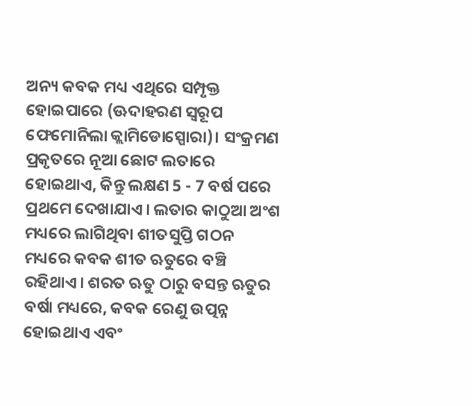ଅନ୍ୟ କବକ ମଧ୍ୟ ଏଥିରେ ସମ୍ପୃକ୍ତ ହୋଇପାରେ (ଊଦାହରଣ ସ୍ୱରୂପ ଫେମୋନିଲା କ୍ଲାମିଡୋସ୍ପୋରା)। ସଂକ୍ରମଣ ପ୍ରକୃତରେ ନୂଆ ଛୋଟ ଲତାରେ ହୋଇଥାଏ, କିନ୍ତୁ ଲକ୍ଷଣ 5 - 7 ବର୍ଷ ପରେ ପ୍ରଥମେ ଦେଖାଯାଏ। ଲତାର କାଠୁଆ ଅଂଶ ମଧ୍ୟରେ ଲାଗିଥିବା ଶୀତସୁପ୍ତି ଗଠନ ମଧ୍ୟରେ କବକ ଶୀତ ଋତୁରେ ବଞ୍ଚି ରହିଥାଏ। ଶରତ ଋତୁ ଠାରୁ ବସନ୍ତ ଋତୁର ବର୍ଷା ମଧ୍ୟରେ, କବକ ରେଣୁ ଉତ୍ପନ୍ନ ହୋଇଥାଏ ଏବଂ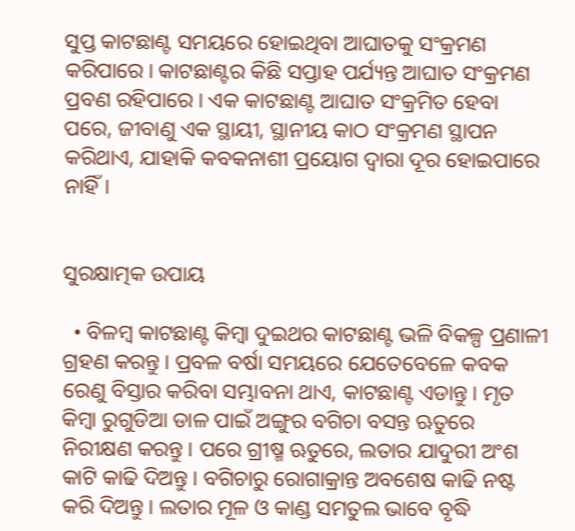ସୁପ୍ତ କାଟଛାଣ୍ଟ ସମୟରେ ହୋଇଥିବା ଆଘାତକୁ ସଂକ୍ରମଣ କରିପାରେ। କାଟଛାଣ୍ଟର କିଛି ସପ୍ତାହ ପର୍ଯ୍ୟନ୍ତ ଆଘାତ ସଂକ୍ରମଣ ପ୍ରବଣ ରହିପାରେ। ଏକ କାଟଛାଣ୍ଟ ଆଘାତ ସଂକ୍ରମିତ ହେବା ପରେ, ଜୀବାଣୁ ଏକ ସ୍ଥାୟୀ, ସ୍ଥାନୀୟ କାଠ ସଂକ୍ରମଣ ସ୍ଥାପନ କରିଥାଏ, ଯାହାକି କବକନାଶୀ ପ୍ରୟୋଗ ଦ୍ଵାରା ଦୂର ହୋଇପାରେ ନାହିଁ।


ସୁରକ୍ଷାତ୍ମକ ଉପାୟ

  • ବିଳମ୍ବ କାଟଛାଣ୍ଟ କିମ୍ବା ଦୁଇଥର କାଟଛାଣ୍ଟ ଭଳି ବିକଳ୍ପ ପ୍ରଣାଳୀ ଗ୍ରହଣ କରନ୍ତୁ। ପ୍ରବଳ ବର୍ଷା ସମୟରେ ଯେତେବେଳେ କବକ ରେଣୁ ବିସ୍ତାର କରିବା ସମ୍ଭାବନା ଥାଏ, କାଟଛାଣ୍ଟ ଏଡାନ୍ତୁ। ମୃତ କିମ୍ବା ରୁଗୁଡିଆ ଡାଳ ପାଇଁ ଅଙ୍ଗୁର ବଗିଚା ବସନ୍ତ ଋତୁରେ ନିରୀକ୍ଷଣ କରନ୍ତୁ। ପରେ ଗ୍ରୀଷ୍ମ ଋତୁରେ, ଲତାର ଯାଦୁରୀ ଅଂଶ କାଟି କାଢି ଦିଅନ୍ତୁ। ବଗିଚାରୁ ରୋଗାକ୍ରାନ୍ତ ଅବଶେଷ କାଢି ନଷ୍ଟ କରି ଦିଅନ୍ତୁ। ଲତାର ମୂଳ ଓ କାଣ୍ଡ ସମତୁଲ ଭାବେ ବୃଦ୍ଧି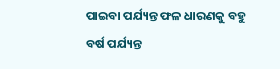ପାଇବା ପର୍ଯ୍ୟନ୍ତ ଫଳ ଧାରଣକୁ ବହୁ ବର୍ଷ ପର୍ଯ୍ୟନ୍ତ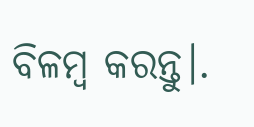ବିଳମ୍ବ କରନ୍ତୁ।.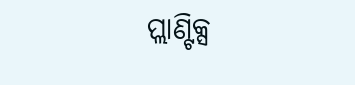ପ୍ଲାଣ୍ଟିକ୍ସ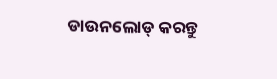ଡାଉନଲୋଡ୍ କରନ୍ତୁ